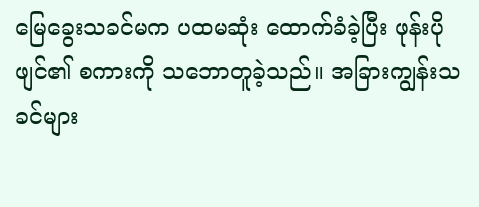မြေခွေးသခင်မက ပထမဆုံး ထောက်ခံခဲ့ပြီး ဖုန်းပိုဖျင်၏ စကားကို သဘောတူခဲ့သည်။ အခြားကျွန်းသခင်များ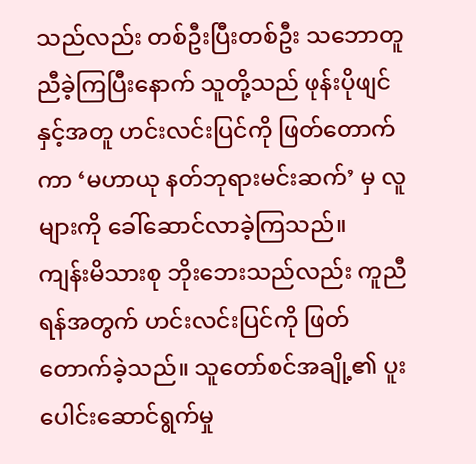သည်လည်း တစ်ဦးပြီးတစ်ဦး သဘောတူညီခဲ့ကြပြီးနောက် သူတို့သည် ဖုန်းပိုဖျင်နှင့်အတူ ဟင်းလင်းပြင်ကို ဖြတ်တောက်ကာ ‘မဟာယု နတ်ဘုရားမင်းဆက်’ မှ လူများကို ခေါ်ဆောင်လာခဲ့ကြသည်။
ကျန်းမိသားစု ဘိုးဘေးသည်လည်း ကူညီရန်အတွက် ဟင်းလင်းပြင်ကို ဖြတ်တောက်ခဲ့သည်။ သူတော်စင်အချို့၏ ပူးပေါင်းဆောင်ရွက်မှု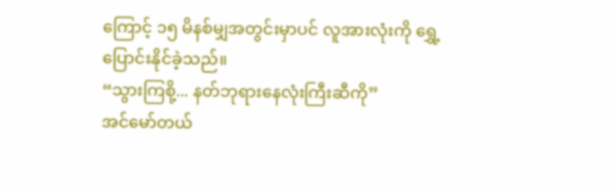ကြောင့် ၁၅ မိနစ်မျှအတွင်းမှာပင် လူအားလုံးကို ရွှေ့ပြောင်းနိုင်ခဲ့သည်။
“သွားကြစို့... နတ်ဘုရားနေလုံးကြီးဆီကို”
အင်မော်တယ်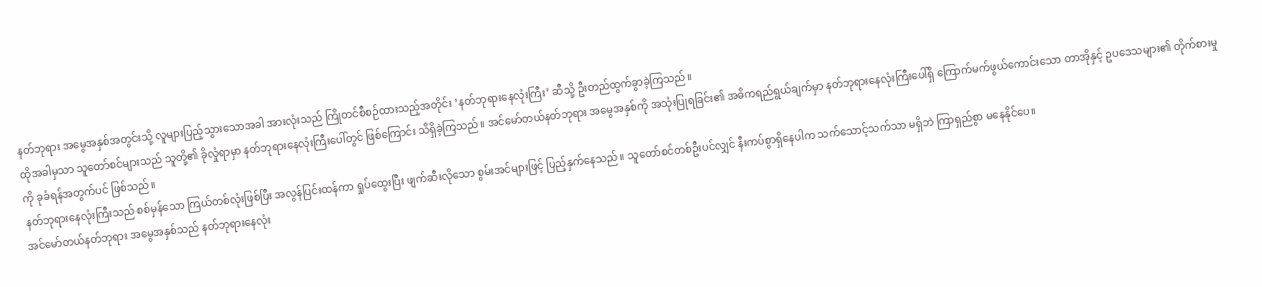နတ်ဘုရား အမွေအနှစ်အတွင်းသို့ လူများပြည့်သွားသောအခါ အားလုံးသည် ကြိုတင်စီစဉ်ထားသည့်အတိုင်း ‘နတ်ဘုရားနေလုံးကြီး’ ဆီသို့ ဦးတည်ထွက်ခွာခဲ့ကြသည်။
ထိုအခါမှသာ သူတော်စင်များသည် သူတို့၏ ခိုလှုံရာမှာ နတ်ဘုရားနေလုံးကြီးပေါ်တွင် ဖြစ်ကြောင်း သိရှိခဲ့ကြသည်။ အင်မော်တယ်နတ်ဘုရား အမွေအနှစ်ကို အသုံးပြုရခြင်း၏ အဓိကရည်ရွယ်ချက်မှာ နတ်ဘုရားနေလုံးကြီးပေါ်ရှိ ကြောက်မက်ဖွယ်ကောင်းသော တာအိုနှင့် ဥပဒေသများ၏ တိုက်စားမှုကို ခုခံရန်အတွက်ပင် ဖြစ်သည်။
နတ်ဘုရားနေလုံးကြီးသည် စစ်မှန်သော ကြယ်တစ်လုံးဖြစ်ပြီး အလွန်ပြင်းထန်ကာ ရှုပ်ထွေးပြီး ဖျက်ဆီးလိုသော စွမ်းအင်များဖြင့် ပြည့်နှက်နေသည်။ သူတော်စင်တစ်ဦးပင်လျှင် နီးကပ်စွာရှိနေပါက သက်သောင့်သက်သာ မရှိဘဲ ကြာရှည်စွာ မနေနိုင်ပေ။
အင်မော်တယ်နတ်ဘုရား အမွေအနှစ်သည် နတ်ဘုရားနေလုံး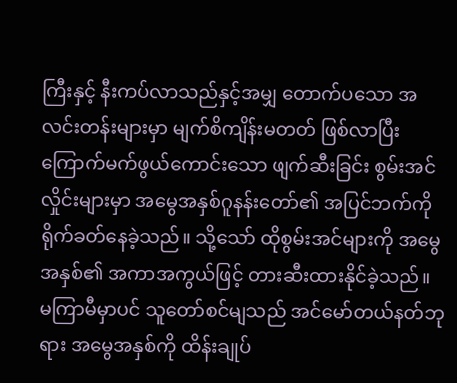ကြီးနှင့် နီးကပ်လာသည်နှင့်အမျှ တောက်ပသော အလင်းတန်းများမှာ မျက်စိကျိန်းမတတ် ဖြစ်လာပြီး ကြောက်မက်ဖွယ်ကောင်းသော ဖျက်ဆီးခြင်း စွမ်းအင်လှိုင်းများမှာ အမွေအနှစ်ဂူနန်းတော်၏ အပြင်ဘက်ကို ရိုက်ခတ်နေခဲ့သည်။ သို့သော် ထိုစွမ်းအင်များကို အမွေအနှစ်၏ အကာအကွယ်ဖြင့် တားဆီးထားနိုင်ခဲ့သည်။
မကြာမီမှာပင် သူတော်စင်မျသည် အင်မော်တယ်နတ်ဘုရား အမွေအနှစ်ကို ထိန်းချုပ်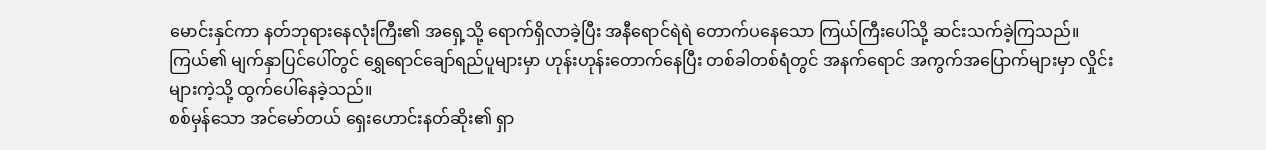မောင်းနှင်ကာ နတ်ဘုရားနေလုံးကြီး၏ အရှေ့သို့ ရောက်ရှိလာခဲ့ပြီး အနီရောင်ရဲရဲ တောက်ပနေသော ကြယ်ကြီးပေါ်သို့ ဆင်းသက်ခဲ့ကြသည်။ ကြယ်၏ မျက်နှာပြင်ပေါ်တွင် ရွှေရောင်ချော်ရည်ပူများမှာ ဟုန်းဟုန်းတောက်နေပြီး တစ်ခါတစ်ရံတွင် အနက်ရောင် အကွက်အပြောက်များမှာ လှိုင်းများကဲ့သို့ ထွက်ပေါ်နေခဲ့သည်။
စစ်မှန်သော အင်မော်တယ် ရှေးဟောင်းနတ်ဆိုး၏ ရှာ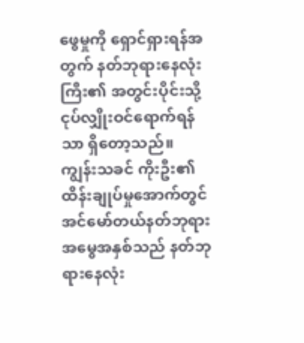ဖွေမှုကို ရှောင်ရှားရန်အတွက် နတ်ဘုရားနေလုံးကြီး၏ အတွင်းပိုင်းသို့ ငုပ်လျှိုးဝင်ရောက်ရန်သာ ရှိတော့သည်။
ကျွန်းသခင် ကိုးဦး၏ ထိန်းချုပ်မှုအောက်တွင် အင်မော်တယ်နတ်ဘုရား အမွေအနှစ်သည် နတ်ဘုရားနေလုံး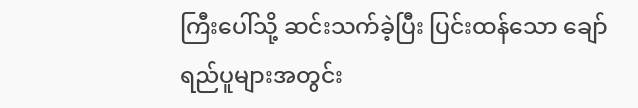ကြီးပေါ်သို့ ဆင်းသက်ခဲ့ပြီး ပြင်းထန်သော ချော်ရည်ပူများအတွင်း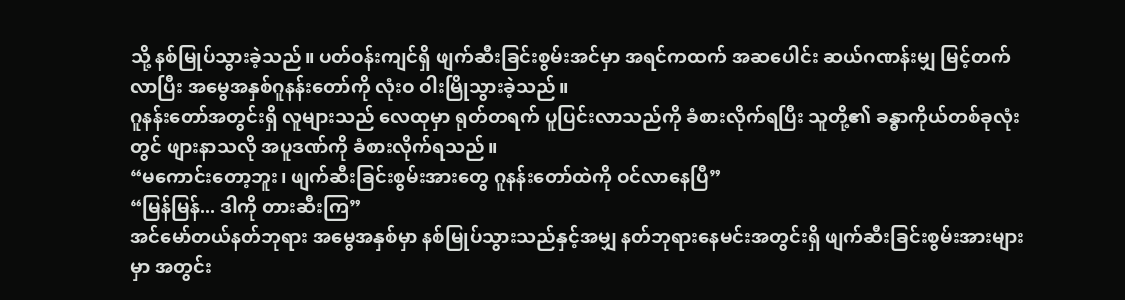သို့ နစ်မြုပ်သွားခဲ့သည်။ ပတ်ဝန်းကျင်ရှိ ဖျက်ဆီးခြင်းစွမ်းအင်မှာ အရင်ကထက် အဆပေါင်း ဆယ်ဂဏန်းမျှ မြင့်တက်လာပြီး အမွေအနှစ်ဂူနန်းတော်ကို လုံးဝ ဝါးမြိုသွားခဲ့သည်။
ဂူနန်းတော်အတွင်းရှိ လူများသည် လေထုမှာ ရုတ်တရက် ပူပြင်းလာသည်ကို ခံစားလိုက်ရပြီး သူတို့၏ ခန္ဓာကိုယ်တစ်ခုလုံးတွင် ဖျားနာသလို အပူဒဏ်ကို ခံစားလိုက်ရသည်။
“မကောင်းတော့ဘူး၊ ဖျက်ဆီးခြင်းစွမ်းအားတွေ ဂူနန်းတော်ထဲကို ဝင်လာနေပြီ”
“မြန်မြန်... ဒါကို တားဆီးကြ”
အင်မော်တယ်နတ်ဘုရား အမွေအနှစ်မှာ နစ်မြုပ်သွားသည်နှင့်အမျှ နတ်ဘုရားနေမင်းအတွင်းရှိ ဖျက်ဆီးခြင်းစွမ်းအားများမှာ အတွင်း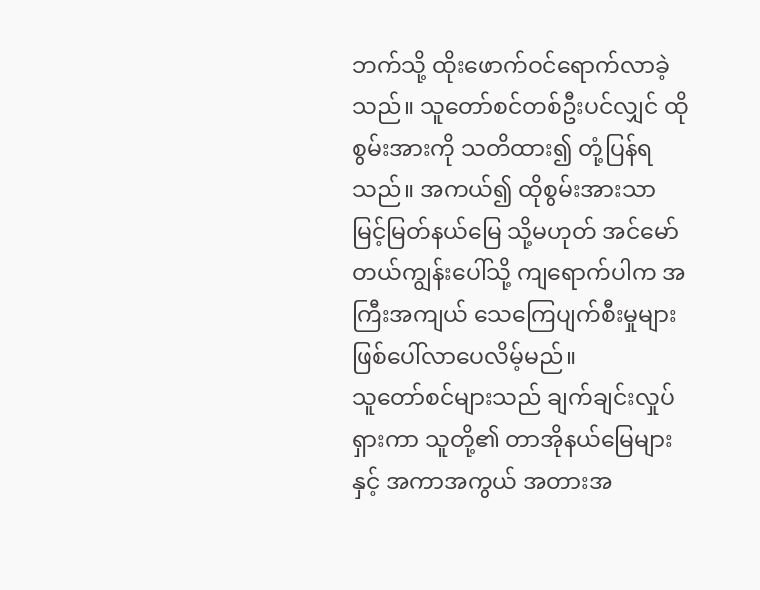ဘက်သို့ ထိုးဖောက်ဝင်ရောက်လာခဲ့သည်။ သူတော်စင်တစ်ဦးပင်လျှင် ထိုစွမ်းအားကို သတိထား၍ တုံ့ပြန်ရသည်။ အကယ်၍ ထိုစွမ်းအားသာ မြင့်မြတ်နယ်မြေ သို့မဟုတ် အင်မော်တယ်ကျွန်းပေါ်သို့ ကျရောက်ပါက အကြီးအကျယ် သေကြေပျက်စီးမှုများ ဖြစ်ပေါ်လာပေလိမ့်မည်။
သူတော်စင်များသည် ချက်ချင်းလှုပ်ရှားကာ သူတို့၏ တာအိုနယ်မြေများနှင့် အကာအကွယ် အတားအ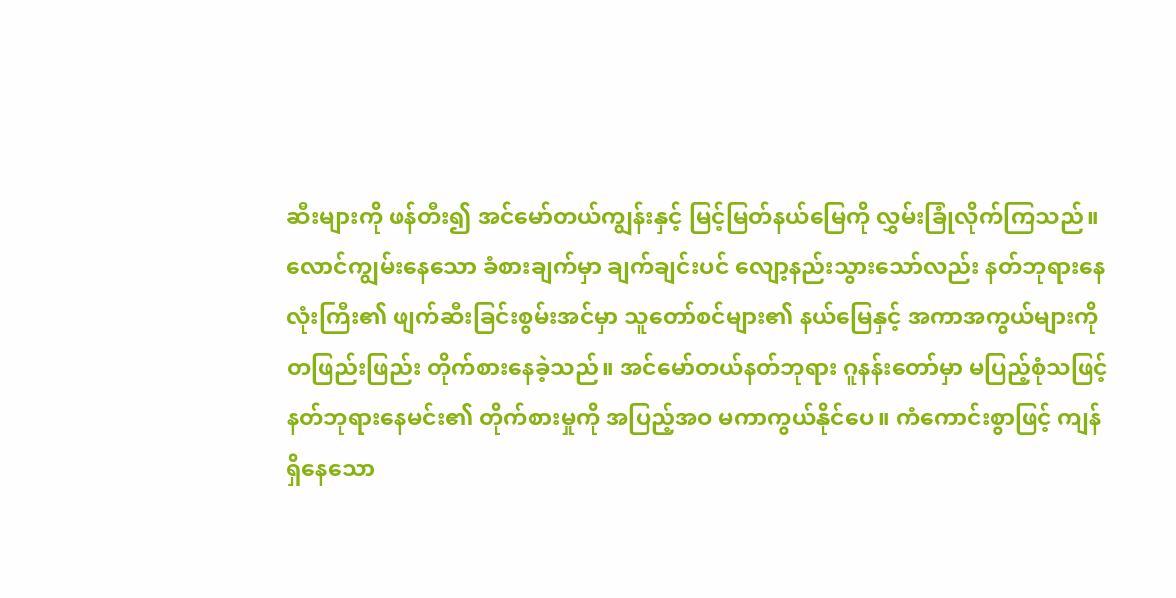ဆီးများကို ဖန်တီး၍ အင်မော်တယ်ကျွန်းနှင့် မြင့်မြတ်နယ်မြေကို လွှမ်းခြုံလိုက်ကြသည်။
လောင်ကျွမ်းနေသော ခံစားချက်မှာ ချက်ချင်းပင် လျော့နည်းသွားသော်လည်း နတ်ဘုရားနေလုံးကြီး၏ ဖျက်ဆီးခြင်းစွမ်းအင်မှာ သူတော်စင်များ၏ နယ်မြေနှင့် အကာအကွယ်များကို တဖြည်းဖြည်း တိုက်စားနေခဲ့သည်။ အင်မော်တယ်နတ်ဘုရား ဂူနန်းတော်မှာ မပြည့်စုံသဖြင့် နတ်ဘုရားနေမင်း၏ တိုက်စားမှုကို အပြည့်အဝ မကာကွယ်နိုင်ပေ။ ကံကောင်းစွာဖြင့် ကျန်ရှိနေသော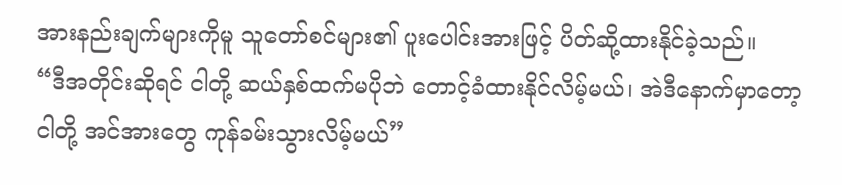အားနည်းချက်များကိုမူ သူတော်စင်များ၏ ပူးပေါင်းအားဖြင့် ပိတ်ဆို့ထားနိုင်ခဲ့သည်။
“ဒီအတိုင်းဆိုရင် ငါတို့ ဆယ်နှစ်ထက်မပိုဘဲ တောင့်ခံထားနိုင်လိမ့်မယ်၊ အဲဒီနောက်မှာတော့ ငါတို့ အင်အားတွေ ကုန်ခမ်းသွားလိမ့်မယ်”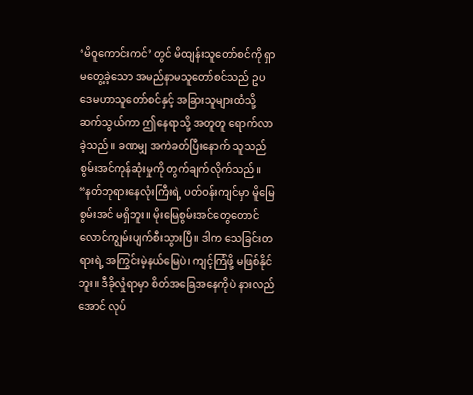‘မိဝူကောင်းကင်’ တွင် မိထျန်းသူတော်စင်ကို ရှာမတွေ့ခဲ့သော အမည်နာမသူတော်စင်သည် ဥပဒေမဟာသူတော်စင်နှင့် အခြားသူများထံသို့ ဆက်သွယ်ကာ ဤနေရာသို့ အတူတူ ရောက်လာခဲ့သည်။ ခဏမျှ အကဲခတ်ပြီးနောက် သူသည် စွမ်းအင်ကုန်ဆုံးမှုကို တွက်ချက်လိုက်သည်။
“နတ်ဘုရားနေလုံးကြီးရဲ့ ပတ်ဝန်းကျင်မှာ မိူမြေစွမ်းအင် မရှိဘူး။ မိုးမြေစွမ်းအင်တွေတောင် လောင်ကျွမ်းပျက်စီးသွားပြီ။ ဒါက သေခြင်းတရားရဲ့ အကြွင်းမဲ့နယ်မြေပဲ၊ ကျင့်ကြံဖို့ မဖြစ်နိုင်ဘူး။ ဒီခိုလှုံရာမှာ စိတ်အခြေအနေကိုပဲ နားလည်အောင် လုပ်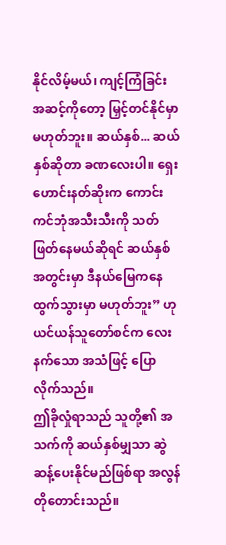နိုင်လိမ့်မယ်၊ ကျင့်ကြံခြင်း အဆင့်ကိုတော့ မြှင့်တင်နိုင်မှာ မဟုတ်ဘူး။ ဆယ်နှစ်... ဆယ်နှစ်ဆိုတာ ခဏလေးပါ။ ရှေးဟောင်းနတ်ဆိုးက ကောင်းကင်ဘုံအသီးသီးကို သတ်ဖြတ်နေမယ်ဆိုရင် ဆယ်နှစ်အတွင်းမှာ ဒီနယ်မြေကနေ ထွက်သွားမှာ မဟုတ်ဘူး” ဟု ယင်ယန်သူတော်စင်က လေးနက်သော အသံဖြင့် ပြောလိုက်သည်။
ဤခိုလှုံရာသည် သူတို့၏ အသက်ကို ဆယ်နှစ်မျှသာ ဆွဲဆန့်ပေးနိုင်မည်ဖြစ်ရာ အလွန်တိုတောင်းသည်။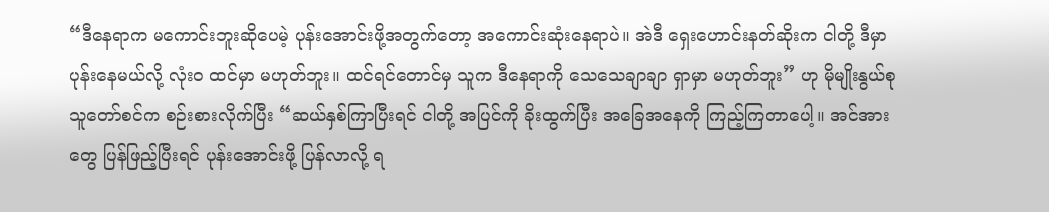“ဒီနေရာက မကောင်းဘူးဆိုပေမဲ့ ပုန်းအောင်းဖို့အတွက်တော့ အကောင်းဆုံးနေရာပဲ။ အဲဒီ ရှေးဟောင်းနတ်ဆိုးက ငါတို့ ဒီမှာ ပုန်းနေမယ်လို့ လုံးဝ ထင်မှာ မဟုတ်ဘူး။ ထင်ရင်တောင်မှ သူက ဒီနေရာကို သေသေချာချာ ရှာမှာ မဟုတ်ဘူး” ဟု မိုမျိုးနွယ်စု သူတော်စင်က စဉ်းစားလိုက်ပြီး “ဆယ်နှစ်ကြာပြီးရင် ငါတို့ အပြင်ကို ခိုးထွက်ပြီး အခြေအနေကို ကြည့်ကြတာပေါ့။ အင်အားတွေ ပြန်ဖြည့်ပြီးရင် ပုန်းအောင်းဖို့ ပြန်လာလို့ ရ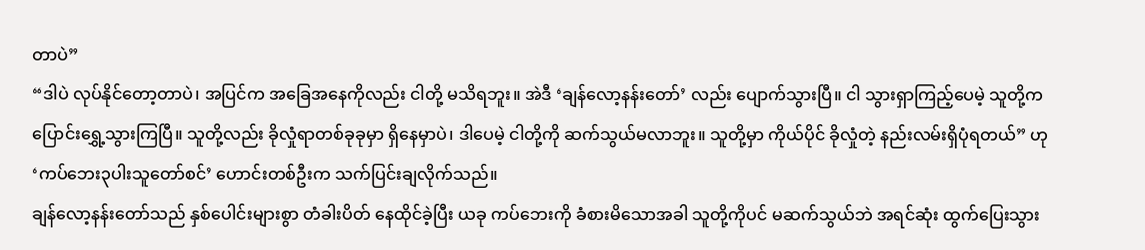တာပဲ”
“ဒါပဲ လုပ်နိုင်တော့တာပဲ၊ အပြင်က အခြေအနေကိုလည်း ငါတို့ မသိရဘူး။ အဲဒီ ‘ချန်လော့နန်းတော်’ လည်း ပျောက်သွားပြီ။ ငါ သွားရှာကြည့်ပေမဲ့ သူတို့က ပြောင်းရွှေ့သွားကြပြီ။ သူတို့လည်း ခိုလှုံရာတစ်ခုခုမှာ ရှိနေမှာပဲ၊ ဒါပေမဲ့ ငါတို့ကို ဆက်သွယ်မလာဘူး။ သူတို့မှာ ကိုယ်ပိုင် ခိုလှုံတဲ့ နည်းလမ်းရှိပုံရတယ်” ဟု ‘ကပ်ဘေး၃ပါးသူတော်စင်’ ဟောင်းတစ်ဦးက သက်ပြင်းချလိုက်သည်။
ချန်လော့နန်းတော်သည် နှစ်ပေါင်းများစွာ တံခါးပိတ် နေထိုင်ခဲ့ပြီး ယခု ကပ်ဘေးကို ခံစားမိသောအခါ သူတို့ကိုပင် မဆက်သွယ်ဘဲ အရင်ဆုံး ထွက်ပြေးသွား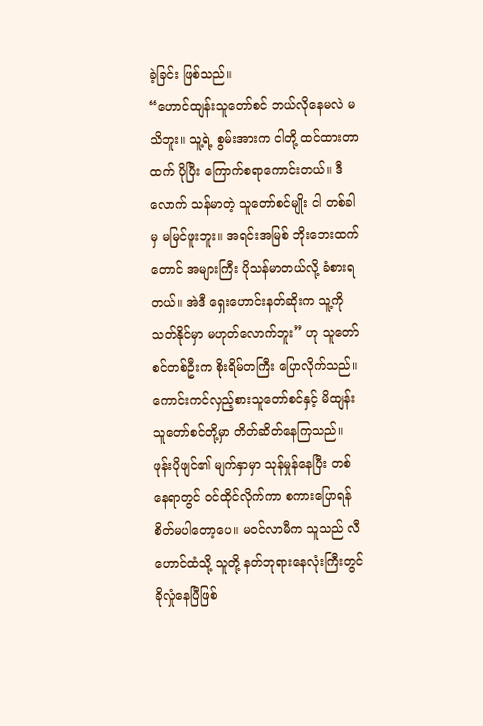ခဲ့ခြင်း ဖြစ်သည်။
“ဟောင်ထျန်းသူတော်စင် ဘယ်လိုနေမလဲ မသိဘူး။ သူ့ရဲ့ စွမ်းအားက ငါတို့ ထင်ထားတာထက် ပိုပြီး ကြောက်စရာကောင်းတယ်။ ဒီလောက် သန်မာတဲ့ သူတော်စင်မျိုး ငါ တစ်ခါမှ မမြင်ဖူးဘူး။ အရင်းအမြစ် ဘိုးဘေးထက်တောင် အများကြီး ပိုသန်မာတယ်လို့ ခံစားရတယ်။ အဲဒီ ရှေးဟောင်းနတ်ဆိုးက သူ့ကို သတ်နိုင်မှာ မဟုတ်လောက်ဘူး” ဟု သူတော်စင်တစ်ဦးက စိုးရိမ်တကြီး ပြောလိုက်သည်။
ကောင်းကင်လှည့်စားသူတော်စင်နှင့် မိထျန်းသူတော်စင်တို့မှာ တိတ်ဆိတ်နေကြသည်။
ဖုန်းပိုဖျင်၏ မျက်နှာမှာ သုန်မှုန်နေပြီး တစ်နေရာတွင် ဝင်ထိုင်လိုက်ကာ စကားပြောရန် စိတ်မပါတော့ပေ။ မဝင်လာမီက သူသည် လီဟောင်ထံသို့ သူတို့ နတ်ဘုရားနေလုံးကြီးတွင် ခိုလှုံနေပြီဖြစ်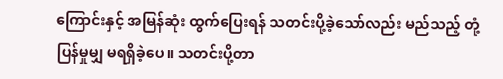ကြောင်းနှင့် အမြန်ဆုံး ထွက်ပြေးရန် သတင်းပို့ခဲ့သော်လည်း မည်သည့် တုံ့ပြန်မှုမျှ မရရှိခဲ့ပေ။ သတင်းပို့တာ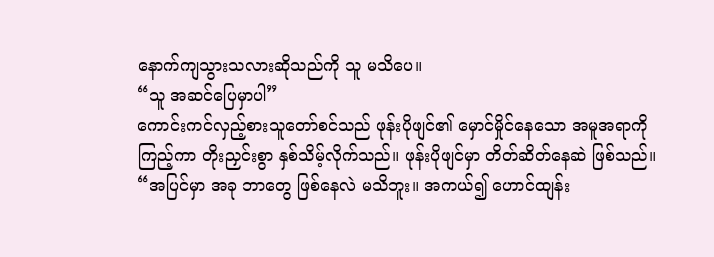နောက်ကျသွားသလားဆိုသည်ကို သူ မသိပေ။
“သူ အဆင်ပြေမှာပါ”
ကောင်းကင်လှည့်စားသူတော်စင်သည် ဖုန်းပိုဖျင်၏ မှောင်မှိုင်နေသော အမူအရာကို ကြည့်ကာ တိုးညှင်းစွာ နှစ်သိမ့်လိုက်သည်။ ဖုန်းပိုဖျင်မှာ တိတ်ဆိတ်နေဆဲ ဖြစ်သည်။
“အပြင်မှာ အခု ဘာတွေ ဖြစ်နေလဲ မသိဘူး။ အကယ်၍ ဟောင်ထျန်း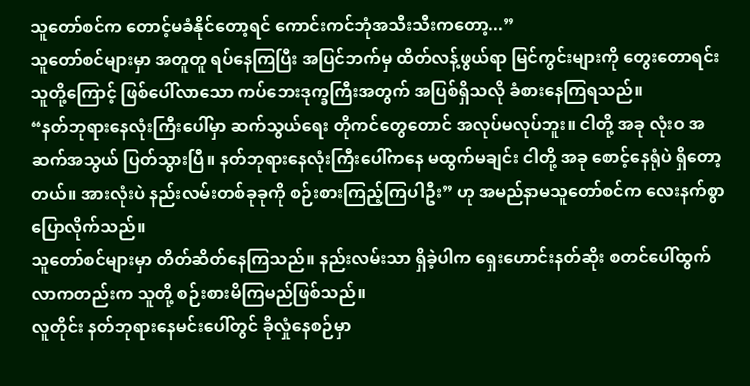သူတော်စင်က တောင့်မခံနိုင်တော့ရင် ကောင်းကင်ဘုံအသီးသီးကတော့...”
သူတော်စင်များမှာ အတူတူ ရပ်နေကြပြီး အပြင်ဘက်မှ ထိတ်လန့်ဖွယ်ရာ မြင်ကွင်းများကို တွေးတောရင်း သူတို့ကြောင့် ဖြစ်ပေါ်လာသော ကပ်ဘေးဒုက္ခကြီးအတွက် အပြစ်ရှိသလို ခံစားနေကြရသည်။
“နတ်ဘုရားနေလုံးကြီးပေါ်မှာ ဆက်သွယ်ရေး တိုကင်တွေတောင် အလုပ်မလုပ်ဘူး။ ငါတို့ အခု လုံးဝ အဆက်အသွယ် ပြတ်သွားပြီ။ နတ်ဘုရားနေလုံးကြီးပေါ်ကနေ မထွက်မချင်း ငါတို့ အခု စောင့်နေရုံပဲ ရှိတော့တယ်။ အားလုံးပဲ နည်းလမ်းတစ်ခုခုကို စဉ်းစားကြည့်ကြပါဦး” ဟု အမည်နာမသူတော်စင်က လေးနက်စွာ ပြောလိုက်သည်။
သူတော်စင်များမှာ တိတ်ဆိတ်နေကြသည်။ နည်းလမ်းသာ ရှိခဲ့ပါက ရှေးဟောင်းနတ်ဆိုး စတင်ပေါ်ထွက်လာကတည်းက သူတို့ စဉ်းစားမိကြမည်ဖြစ်သည်။
လူတိုင်း နတ်ဘုရားနေမင်းပေါ်တွင် ခိုလှုံနေစဉ်မှာ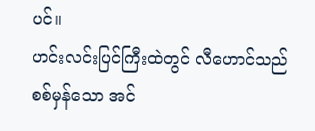ပင်။
ဟင်းလင်းပြင်ကြီးထဲတွင် လီဟောင်သည် စစ်မှန်သော အင်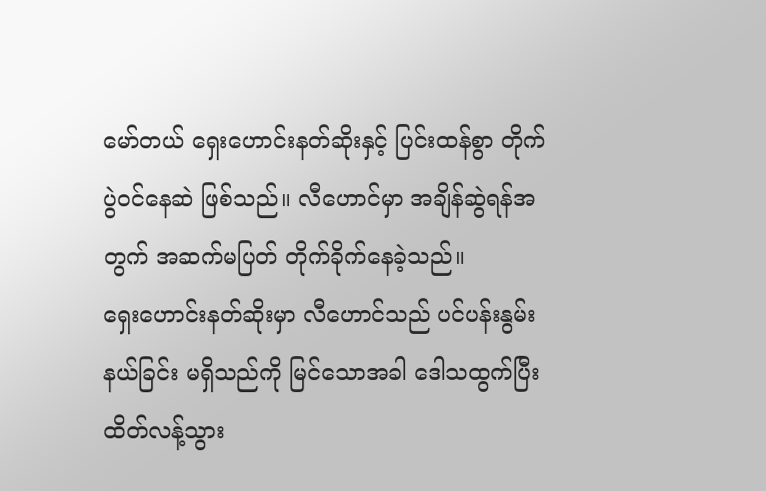မော်တယ် ရှေးဟောင်းနတ်ဆိုးနှင့် ပြင်းထန်စွာ တိုက်ပွဲဝင်နေဆဲ ဖြစ်သည်။ လီဟောင်မှာ အချိန်ဆွဲရန်အတွက် အဆက်မပြတ် တိုက်ခိုက်နေခဲ့သည်။
ရှေးဟောင်းနတ်ဆိုးမှာ လီဟောင်သည် ပင်ပန်းနွမ်းနယ်ခြင်း မရှိသည်ကို မြင်သောအခါ ဒေါသထွက်ပြီး ထိတ်လန့်သွား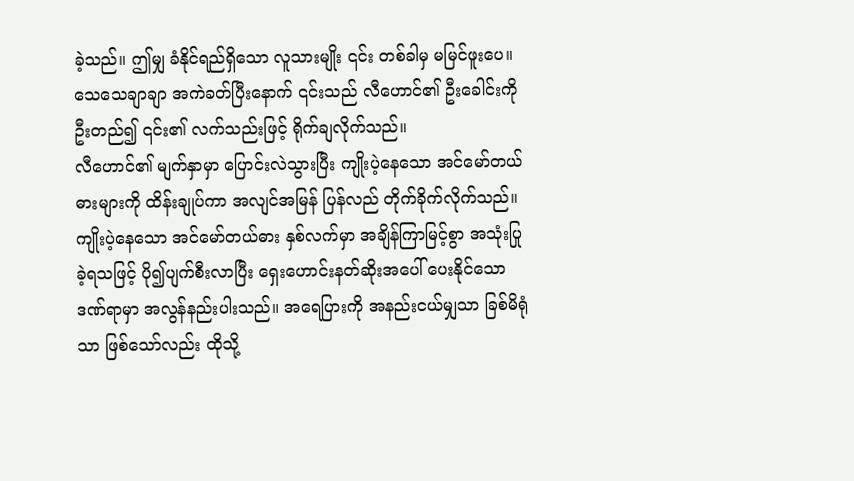ခဲ့သည်။ ဤမျှ ခံနိုင်ရည်ရှိသော လူသားမျိုး ၎င်း တစ်ခါမှ မမြင်ဖူးပေ။
သေသေချာချာ အကဲခတ်ပြီးနောက် ၎င်းသည် လီဟောင်၏ ဦးခေါင်းကို ဦးတည်၍ ၎င်း၏ လက်သည်းဖြင့် ရိုက်ချလိုက်သည်။
လီဟောင်၏ မျက်နှာမှာ ပြောင်းလဲသွားပြီး ကျိုးပဲ့နေသော အင်မော်တယ်ဓားများကို ထိန်းချုပ်ကာ အလျင်အမြန် ပြန်လည် တိုက်ခိုက်လိုက်သည်။
ကျိုးပဲ့နေသော အင်မော်တယ်ဓား နှစ်လက်မှာ အချိန်ကြာမြင့်စွာ အသုံးပြုခဲ့ရသဖြင့် ပို၍ပျက်စီးလာပြီး ရှေးဟောင်းနတ်ဆိုးအပေါ် ပေးနိုင်သော ဒဏ်ရာမှာ အလွန်နည်းပါးသည်။ အရေပြားကို အနည်းငယ်မျှသာ ခြစ်မိရုံသာ ဖြစ်သော်လည်း ထိုသို့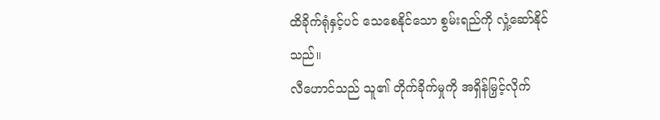ထိခိုက်ရုံနှင့်ပင် သေစေနိုင်သော စွမ်းရည်ကို လှုံ့ဆော်နိုင်သည်။
လီဟောင်သည် သူ၏ တိုက်ခိုက်မှုကို အရှိန်မြှင့်လိုက်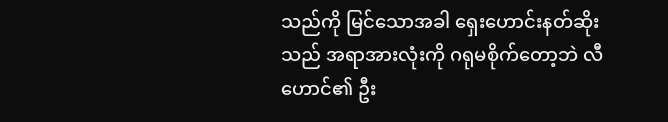သည်ကို မြင်သောအခါ ရှေးဟောင်းနတ်ဆိုးသည် အရာအားလုံးကို ဂရုမစိုက်တော့ဘဲ လီဟောင်၏ ဦး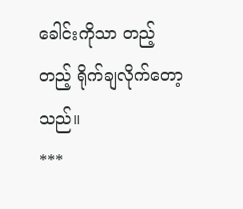ခေါင်းကိုသာ တည့်တည့် ရိုက်ချလိုက်တော့သည်။
***